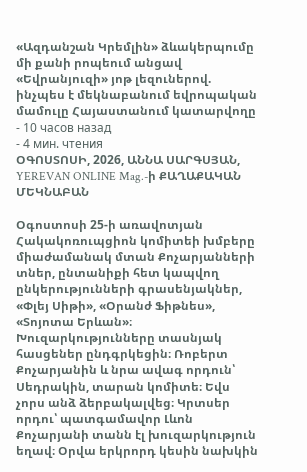«Ազդանշան Կրեմլին» ձևակերպումը մի քանի րոպեում անցավ «Եվրանյուզի» յոթ լեզուներով. ինչպես է մեկնաբանում եվրոպական մամուլը Հայաստանում կատարվողը
- 10 часов назад
- 4 мин. чтения
ՕԳՈՍՏՈՍԻ, 2026, ԱՆՆԱ ՍԱՐԳՍՅԱՆ, YEREVAN ONLINE Mag.-ի ՔԱՂԱՔԱԿԱՆ ՄԵԿՆԱԲԱՆ

Օգոստոսի 25-ի առավոտյան Հակակոռուպցիոն կոմիտեի խմբերը միաժամանակ մտան Քոչարյանների տներ, ընտանիքի հետ կապվող ընկերությունների գրասենյակներ, «Փլեյ Սիթի», «Օրանժ Ֆիթնես», «Տոյոտա Երևան»։ Խուզարկությունները տասնյակ հասցեներ ընդգրկեցին։ Ռոբերտ Քոչարյանին և նրա ավագ որդուն՝ Սեդրակին, տարան կոմիտե։ Եվս չորս անձ ձերբակալվեց։ Կրտսեր որդու՝ պատգամավոր Լևոն Քոչարյանի տանն էլ խուզարկություն եղավ։ Օրվա երկրորդ կեսին նախկին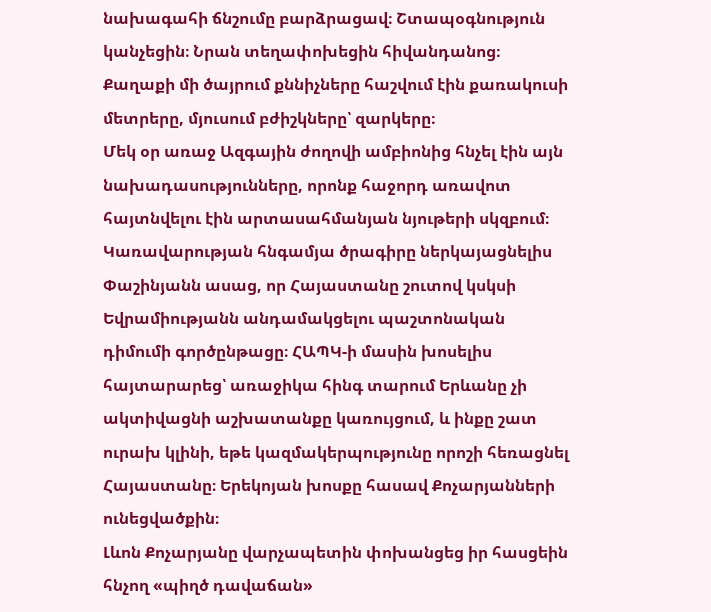նախագահի ճնշումը բարձրացավ։ Շտապօգնություն կանչեցին։ Նրան տեղափոխեցին հիվանդանոց։ Քաղաքի մի ծայրում քննիչները հաշվում էին քառակուսի մետրերը, մյուսում բժիշկները՝ զարկերը։
Մեկ օր առաջ Ազգային ժողովի ամբիոնից հնչել էին այն նախադասությունները, որոնք հաջորդ առավոտ հայտնվելու էին արտասահմանյան նյութերի սկզբում։ Կառավարության հնգամյա ծրագիրը ներկայացնելիս Փաշինյանն ասաց, որ Հայաստանը շուտով կսկսի Եվրամիությանն անդամակցելու պաշտոնական դիմումի գործընթացը։ ՀԱՊԿ-ի մասին խոսելիս հայտարարեց՝ առաջիկա հինգ տարում Երևանը չի ակտիվացնի աշխատանքը կառույցում, և ինքը շատ ուրախ կլինի, եթե կազմակերպությունը որոշի հեռացնել Հայաստանը։ Երեկոյան խոսքը հասավ Քոչարյանների ունեցվածքին։
Լևոն Քոչարյանը վարչապետին փոխանցեց իր հասցեին հնչող «պիղծ դավաճան»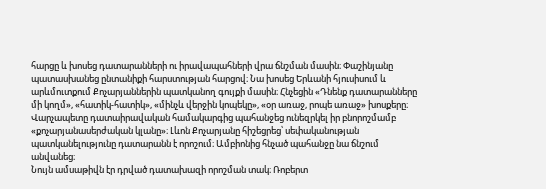հարցը և խոսեց դատարանների ու իրավապահների վրա ճնշման մասին։ Փաշինյանը պատասխանեց ընտանիքի հարստության հարցով։ Նա խոսեց Երևանի հյուսիսում և արևմուտքում Քոչարյաններին պատկանող գույքի մասին։ Հնչեցին «Դնենք դատարանները մի կողմ», «հատիկ-հատիկ», «մինչև վերջին կոպեկը», «օր առաջ, րոպե առաջ» խոսքերը։ Վարչապետը դատաիրավական համակարգից պահանջեց ունեզրկել իր բնորոշմամբ «քոչարյանասերժական կլանը»։ Լևոն Քոչարյանը հիշեցրեց՝ սեփականության պատկանելությունը դատարանն է որոշում։ Ամբիոնից հնչած պահանջը նա ճնշում անվանեց։
Նույն ամսաթիվն էր դրված դատախազի որոշման տակ։ Ռոբերտ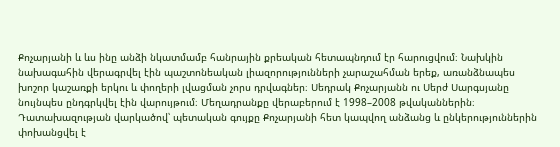Քոչարյանի և ևս ինը անձի նկատմամբ հանրային քրեական հետապնդում էր հարուցվում։ Նախկին նախագահին վերագրվել էին պաշտոնեական լիազորությունների չարաշահման երեք, առանձնապես խոշոր կաշառքի երկու և փողերի լվացման չորս դրվագներ։ Սեդրակ Քոչարյանն ու Սերժ Սարգսյանը նույնպես ընդգրկվել էին վարույթում։ Մեղադրանքը վերաբերում է 1998–2008 թվականներին։ Դատախազության վարկածով՝ պետական գույքը Քոչարյանի հետ կապվող անձանց և ընկերություններին փոխանցվել է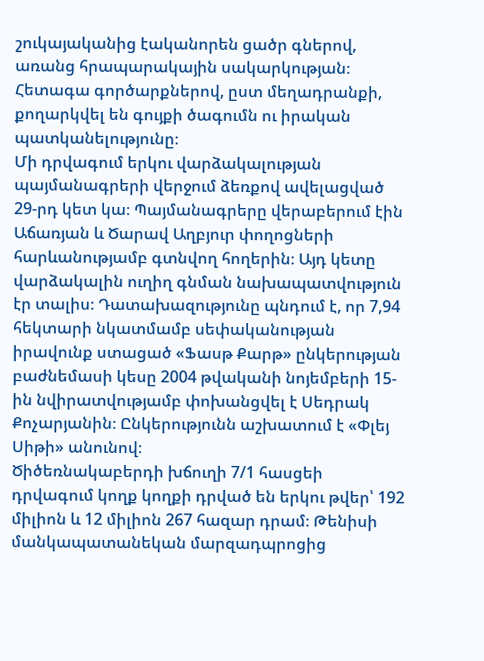շուկայականից էականորեն ցածր գներով, առանց հրապարակային սակարկության։ Հետագա գործարքներով, ըստ մեղադրանքի, քողարկվել են գույքի ծագումն ու իրական պատկանելությունը։
Մի դրվագում երկու վարձակալության պայմանագրերի վերջում ձեռքով ավելացված 29-րդ կետ կա։ Պայմանագրերը վերաբերում էին Աճառյան և Ծարավ Աղբյուր փողոցների հարևանությամբ գտնվող հողերին։ Այդ կետը վարձակալին ուղիղ գնման նախապատվություն էր տալիս։ Դատախազությունը պնդում է, որ 7,94 հեկտարի նկատմամբ սեփականության իրավունք ստացած «Ֆասթ Քարթ» ընկերության բաժնեմասի կեսը 2004 թվականի նոյեմբերի 15-ին նվիրատվությամբ փոխանցվել է Սեդրակ Քոչարյանին։ Ընկերությունն աշխատում է «Փլեյ Սիթի» անունով։
Ծիծեռնակաբերդի խճուղի 7/1 հասցեի դրվագում կողք կողքի դրված են երկու թվեր՝ 192 միլիոն և 12 միլիոն 267 հազար դրամ։ Թենիսի մանկապատանեկան մարզադպրոցից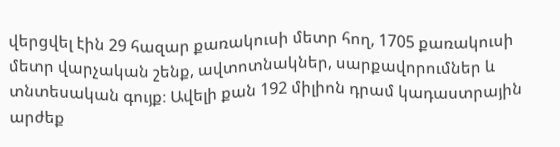վերցվել էին 29 հազար քառակուսի մետր հող, 1705 քառակուսի մետր վարչական շենք, ավտոտնակներ, սարքավորումներ և տնտեսական գույք։ Ավելի քան 192 միլիոն դրամ կադաստրային արժեք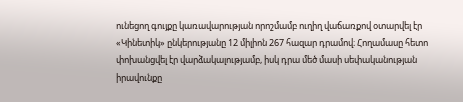ունեցող գույքը կառավարության որոշմամբ ուղիղ վաճառքով օտարվել էր «Կինետիկ» ընկերությանը 12 միլիոն 267 հազար դրամով։ Հողամասը հետո փոխանցվել էր վարձակալությամբ, իսկ դրա մեծ մասի սեփականության իրավունքը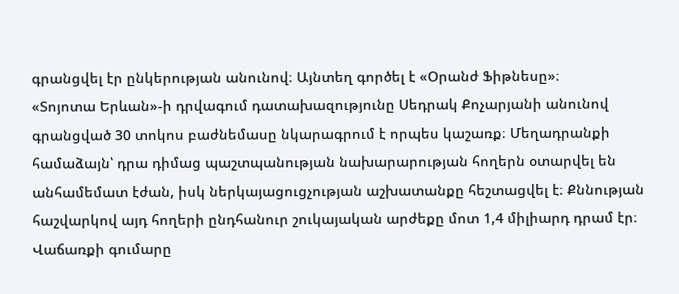գրանցվել էր ընկերության անունով։ Այնտեղ գործել է «Օրանժ Ֆիթնեսը»։
«Տոյոտա Երևան»-ի դրվագում դատախազությունը Սեդրակ Քոչարյանի անունով գրանցված 30 տոկոս բաժնեմասը նկարագրում է որպես կաշառք։ Մեղադրանքի համաձայն՝ դրա դիմաց պաշտպանության նախարարության հողերն օտարվել են անհամեմատ էժան, իսկ ներկայացուցչության աշխատանքը հեշտացվել է։ Քննության հաշվարկով այդ հողերի ընդհանուր շուկայական արժեքը մոտ 1,4 միլիարդ դրամ էր։ Վաճառքի գումարը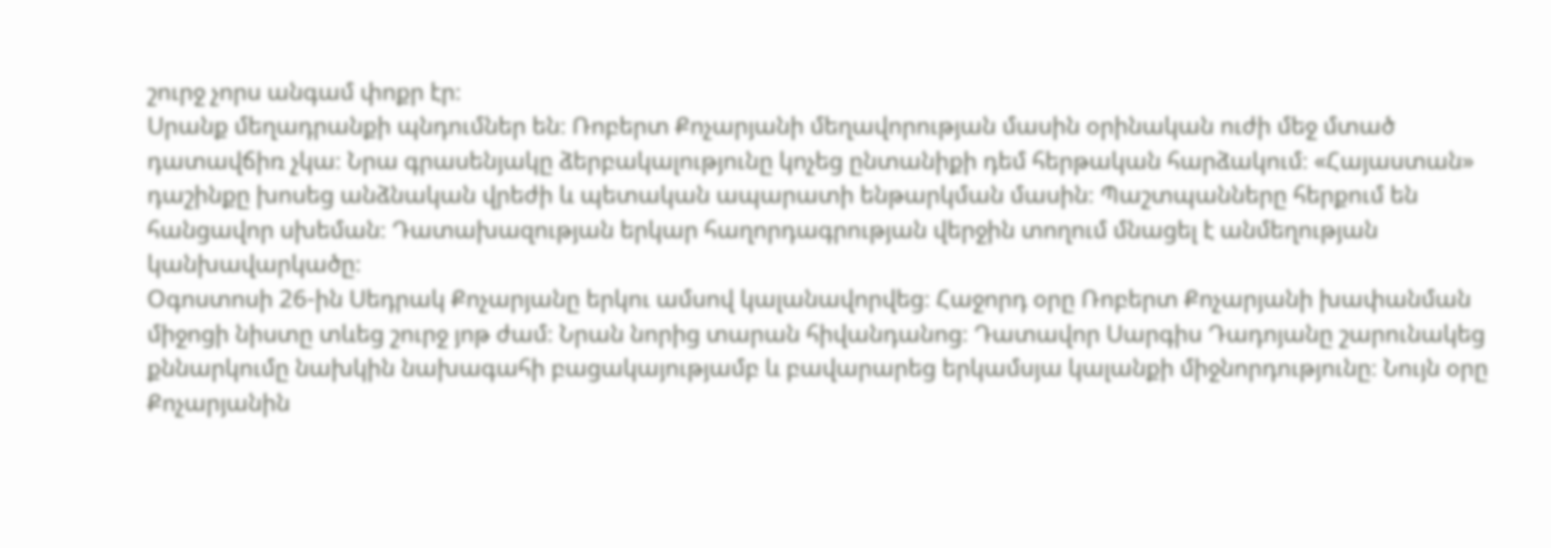շուրջ չորս անգամ փոքր էր։
Սրանք մեղադրանքի պնդումներ են։ Ռոբերտ Քոչարյանի մեղավորության մասին օրինական ուժի մեջ մտած դատավճիռ չկա։ Նրա գրասենյակը ձերբակալությունը կոչեց ընտանիքի դեմ հերթական հարձակում։ «Հայաստան» դաշինքը խոսեց անձնական վրեժի և պետական ապարատի ենթարկման մասին։ Պաշտպանները հերքում են հանցավոր սխեման։ Դատախազության երկար հաղորդագրության վերջին տողում մնացել է անմեղության կանխավարկածը։
Օգոստոսի 26-ին Սեդրակ Քոչարյանը երկու ամսով կալանավորվեց։ Հաջորդ օրը Ռոբերտ Քոչարյանի խափանման միջոցի նիստը տևեց շուրջ յոթ ժամ։ Նրան նորից տարան հիվանդանոց։ Դատավոր Սարգիս Դադոյանը շարունակեց քննարկումը նախկին նախագահի բացակայությամբ և բավարարեց երկամսյա կալանքի միջնորդությունը։ Նույն օրը Քոչարյանին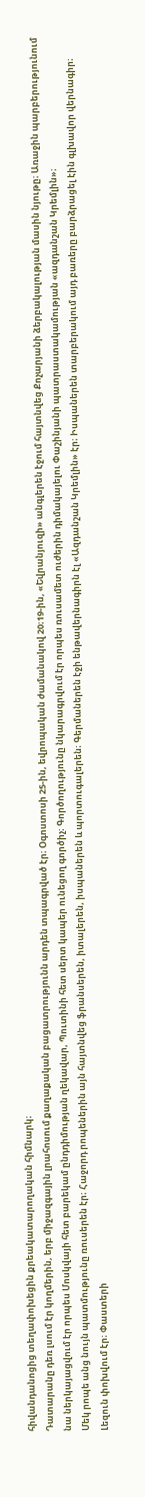հիվանդանոցից տեղափոխեցին քրեակատարողական հիմնարկ։
Դատարանը դեռ լսում էր կողմերին, երբ միջազգային լրահոսում քաղաքական բացատրությունն արդեն տպագրված էր։ Օգոստոսի 25-ին, եվրոպական ժամանակով 20։19-ին, «Եվրանյուզի» անգլերեն էջում հայտնվեց Քոչարյանի ձերբակալության մասին նյութը։ Առաջին պարբերությունում նա ներկայացվում էր որպես Մոսկվայի հետ բարեկամ ընդդիմության ղեկավար, Պուտինի հետ սերտ կապեր ունեցող գործիչ։ Գործողությունը նկարագրվում էր որպես ռուսամետ ուժերին դիմակայելու Փաշինյանի պատրաստակամության «ազդանշան Կրեմլին»։
Մեկ րոպե անց նույն պատմությունը ռուսերեն էր։ Հաջորդ րոպեներին այն հայտնվեց ֆրանսերեն, իտալերեն, իսպաներեն և պորտուգալերեն։ Գերմաներեն էջի ենթավերնագիրն էլ «Ազդանշան Կրեմլին» էր։ Իսպաներեն տարբերակում այդ բառերը բարձրացել էին գլխավոր վերնագիր։ Լեզուն փոխվում էր։ Փաստերի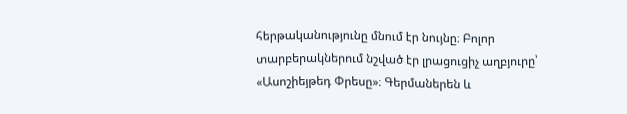հերթականությունը մնում էր նույնը։ Բոլոր տարբերակներում նշված էր լրացուցիչ աղբյուրը՝ «Ասոշիեյթեդ Փրեսը»։ Գերմաներեն և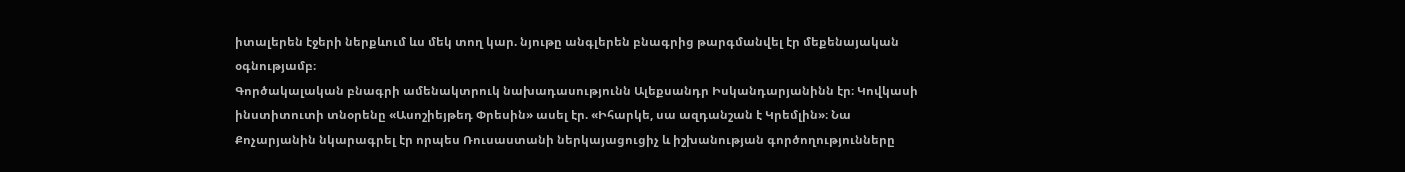իտալերեն էջերի ներքևում ևս մեկ տող կար. նյութը անգլերեն բնագրից թարգմանվել էր մեքենայական օգնությամբ։
Գործակալական բնագրի ամենակտրուկ նախադասությունն Ալեքսանդր Իսկանդարյանինն էր։ Կովկասի ինստիտուտի տնօրենը «Ասոշիեյթեդ Փրեսին» ասել էր. «Իհարկե, սա ազդանշան է Կրեմլին»։ Նա Քոչարյանին նկարագրել էր որպես Ռուսաստանի ներկայացուցիչ և իշխանության գործողությունները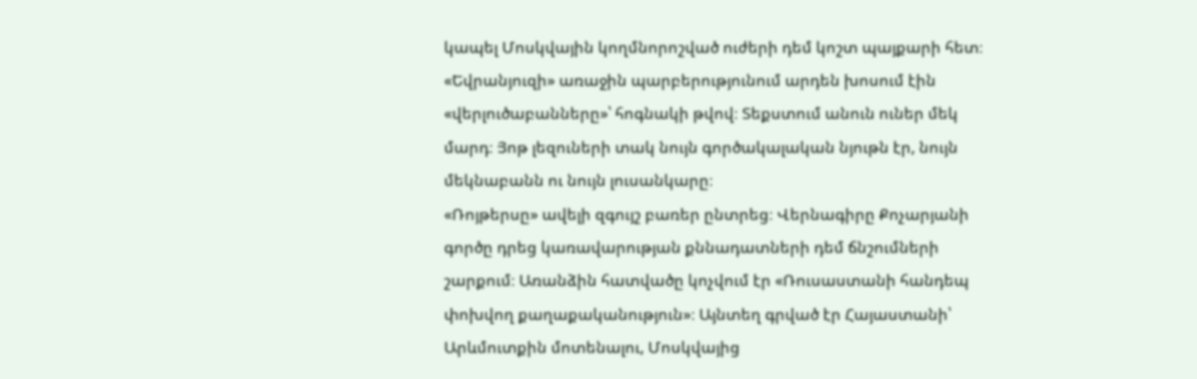կապել Մոսկվային կողմնորոշված ուժերի դեմ կոշտ պայքարի հետ։ «Եվրանյուզի» առաջին պարբերությունում արդեն խոսում էին «վերլուծաբանները»՝ հոգնակի թվով։ Տեքստում անուն ուներ մեկ մարդ։ Յոթ լեզուների տակ նույն գործակալական նյութն էր, նույն մեկնաբանն ու նույն լուսանկարը։
«Ռոյթերսը» ավելի զգույշ բառեր ընտրեց։ Վերնագիրը Քոչարյանի գործը դրեց կառավարության քննադատների դեմ ճնշումների շարքում։ Առանձին հատվածը կոչվում էր «Ռուսաստանի հանդեպ փոխվող քաղաքականություն»։ Այնտեղ գրված էր Հայաստանի՝ Արևմուտքին մոտենալու, Մոսկվայից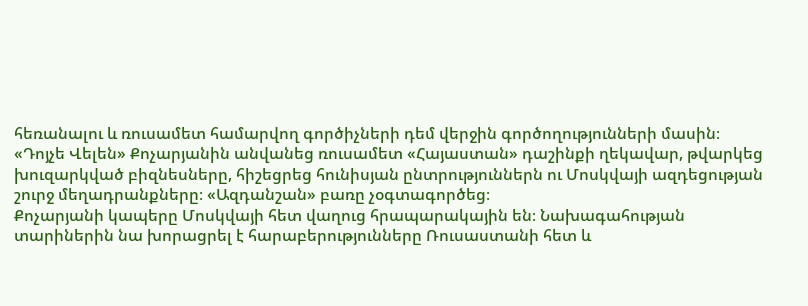հեռանալու և ռուսամետ համարվող գործիչների դեմ վերջին գործողությունների մասին։ «Դոյչե Վելեն» Քոչարյանին անվանեց ռուսամետ «Հայաստան» դաշինքի ղեկավար, թվարկեց խուզարկված բիզնեսները, հիշեցրեց հունիսյան ընտրություններն ու Մոսկվայի ազդեցության շուրջ մեղադրանքները։ «Ազդանշան» բառը չօգտագործեց։
Քոչարյանի կապերը Մոսկվայի հետ վաղուց հրապարակային են։ Նախագահության տարիներին նա խորացրել է հարաբերությունները Ռուսաստանի հետ և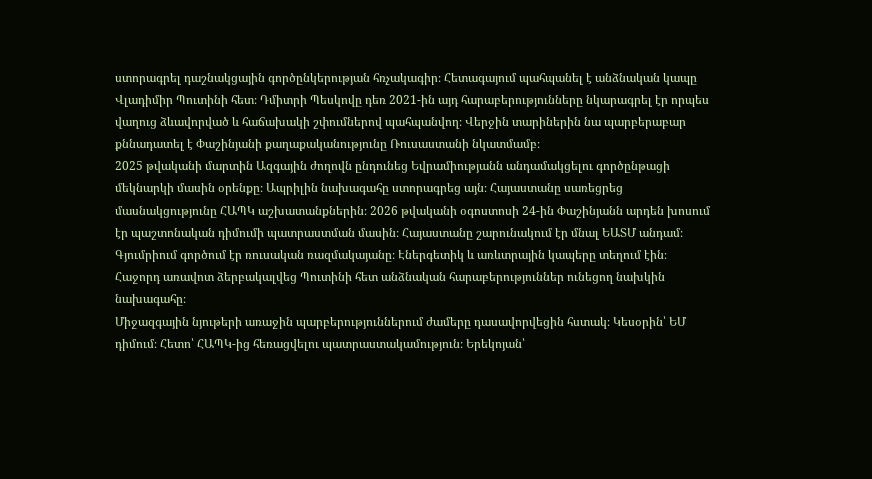ստորագրել դաշնակցային գործընկերության հռչակագիր։ Հետագայում պահպանել է անձնական կապը Վլադիմիր Պուտինի հետ։ Դմիտրի Պեսկովը դեռ 2021-ին այդ հարաբերությունները նկարագրել էր որպես վաղուց ձևավորված և հաճախակի շփումներով պահպանվող։ Վերջին տարիներին նա պարբերաբար քննադատել է Փաշինյանի քաղաքականությունը Ռուսաստանի նկատմամբ։
2025 թվականի մարտին Ազգային ժողովն ընդունեց Եվրամիությանն անդամակցելու գործընթացի մեկնարկի մասին օրենքը։ Ապրիլին նախագահը ստորագրեց այն։ Հայաստանը սառեցրեց մասնակցությունը ՀԱՊԿ աշխատանքներին։ 2026 թվականի օգոստոսի 24-ին Փաշինյանն արդեն խոսում էր պաշտոնական դիմումի պատրաստման մասին։ Հայաստանը շարունակում էր մնալ ԵԱՏՄ անդամ։ Գյումրիում գործում էր ռուսական ռազմակայանը։ Էներգետիկ և առևտրային կապերը տեղում էին։ Հաջորդ առավոտ ձերբակալվեց Պուտինի հետ անձնական հարաբերություններ ունեցող նախկին նախագահը։
Միջազգային նյութերի առաջին պարբերություններում ժամերը դասավորվեցին հստակ։ Կեսօրին՝ ԵՄ դիմում։ Հետո՝ ՀԱՊԿ-ից հեռացվելու պատրաստակամություն։ Երեկոյան՝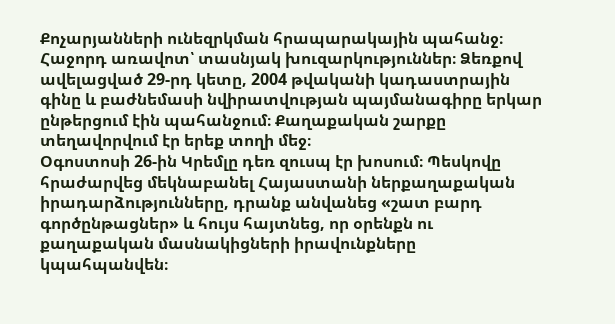Քոչարյանների ունեզրկման հրապարակային պահանջ։ Հաջորդ առավոտ՝ տասնյակ խուզարկություններ։ Ձեռքով ավելացված 29-րդ կետը, 2004 թվականի կադաստրային գինը և բաժնեմասի նվիրատվության պայմանագիրը երկար ընթերցում էին պահանջում։ Քաղաքական շարքը տեղավորվում էր երեք տողի մեջ։
Օգոստոսի 26-ին Կրեմլը դեռ զուսպ էր խոսում։ Պեսկովը հրաժարվեց մեկնաբանել Հայաստանի ներքաղաքական իրադարձությունները, դրանք անվանեց «շատ բարդ գործընթացներ» և հույս հայտնեց, որ օրենքն ու քաղաքական մասնակիցների իրավունքները կպահպանվեն։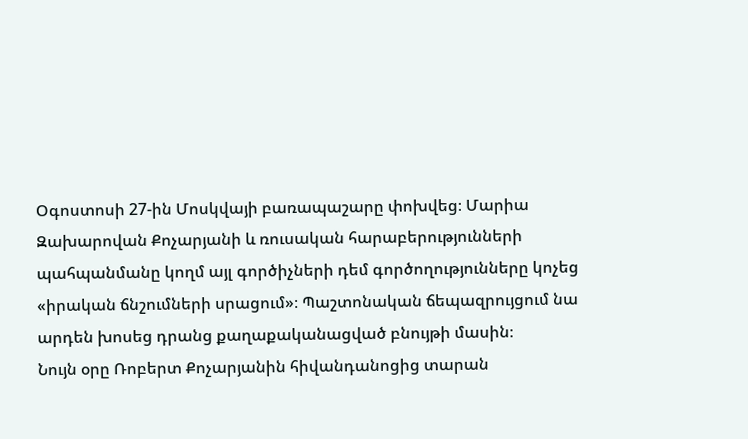Օգոստոսի 27-ին Մոսկվայի բառապաշարը փոխվեց։ Մարիա Զախարովան Քոչարյանի և ռուսական հարաբերությունների պահպանմանը կողմ այլ գործիչների դեմ գործողությունները կոչեց «իրական ճնշումների սրացում»։ Պաշտոնական ճեպազրույցում նա արդեն խոսեց դրանց քաղաքականացված բնույթի մասին։
Նույն օրը Ռոբերտ Քոչարյանին հիվանդանոցից տարան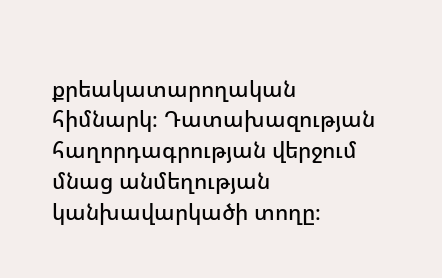քրեակատարողական հիմնարկ։ Դատախազության հաղորդագրության վերջում մնաց անմեղության կանխավարկածի տողը։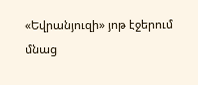«Եվրանյուզի» յոթ էջերում մնաց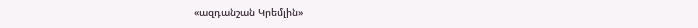«ազդանշան Կրեմլին»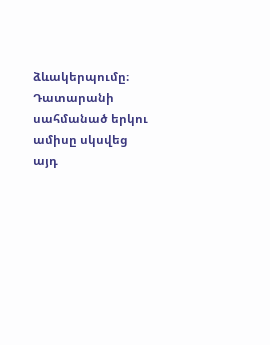ձևակերպումը։ Դատարանի սահմանած երկու ամիսը սկսվեց այդ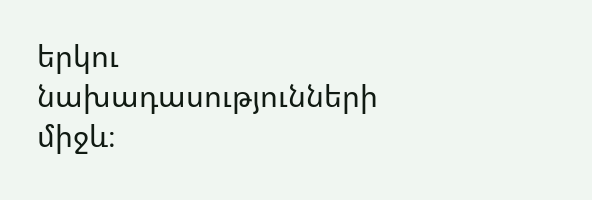երկու նախադասությունների միջև։